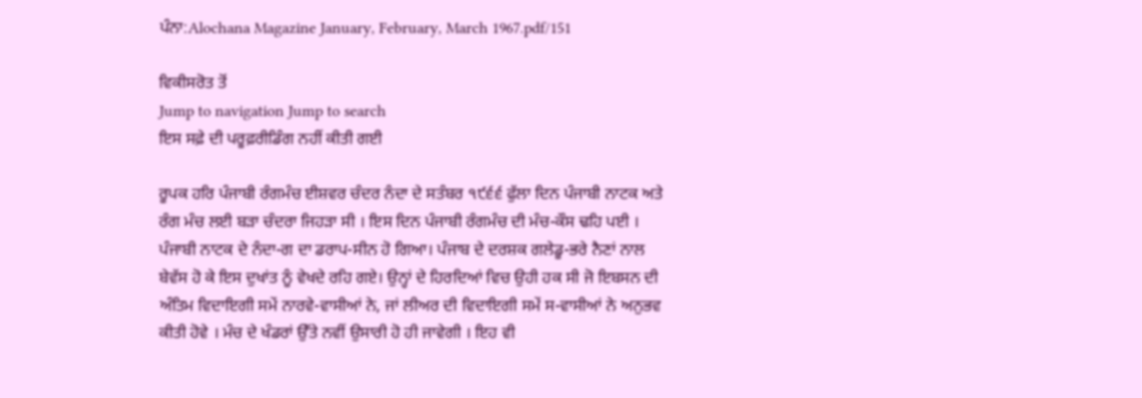ਪੰਨਾ:Alochana Magazine January, February, March 1967.pdf/151

ਵਿਕੀਸਰੋਤ ਤੋਂ
Jump to navigation Jump to search
ਇਸ ਸਫ਼ੇ ਦੀ ਪਰੂਫ਼ਰੀਡਿੰਗ ਨਹੀਂ ਕੀਤੀ ਗਈ

ਰੂਪਕ ਹਰਿ ਪੰਜਾਬੀ ਰੰਗਮੰਚ ਈਸ਼ਵਰ ਚੰਦਰ ਨੰਦਾ ਦੇ ਸਤੰਬਰ ੧੯੬੬ ਫੁੱਲਾ ਦਿਨ ਪੰਜਾਬੀ ਨਾਟਕ ਅਤੇ ਰੰਗ ਮੰਚ ਲਈ ਬੜਾ ਚੰਦਰਾ ਜਿਹੜਾ ਸੀ । ਇਸ ਦਿਨ ਪੰਜਾਬੀ ਰੰਗਮੰਚ ਦੀ ਮੰਚ-ਕੌਸ ਢਹਿ ਪਈ । ਪੰਜਾਬੀ ਨਾਟਕ ਦੇ ਨੰਦਾ-ਗ ਦਾ ਡਰਾਪ-ਸੀਨ ਹੋ ਗਿਆ। ਪੰਜਾਬ ਦੇ ਦਰਸ਼ਕ ਗਲੇਡੂ-ਭਰੇ ਨੈਣਾਂ ਨਾਲ ਬੇਵੱਸ ਹੋ ਕੇ ਇਸ ਦੁਖਾਂਤ ਨੂੰ ਵੇਖਦੇ ਰਹਿ ਗਏ। ਉਨ੍ਹਾਂ ਦੇ ਹਿਰਦਿਆਂ ਵਿਚ ਉਹੀ ਹਕ ਸੀ ਜੋ ਇਬਸਨ ਦੀ ਅੰਤਿਮ ਵਿਦਾਇਗੀ ਸਮੇਂ ਨਾਰਵੇ-ਵਾਸੀਆਂ ਨੇ, ਜਾਂ ਲੀਅਰ ਦੀ ਵਿਦਾਇਗੀ ਸਮੇਂ ਸ-ਵਾਸੀਆਂ ਨੇ ਅਨੁਭਵ ਕੀਤੀ ਹੋਵੇ । ਮੰਚ ਦੇ ਖੰਡਰਾਂ ਉੱਤੇ ਨਵੀਂ ਉਸਾਰੀ ਹੋ ਹੀ ਜਾਵੇਗੀ । ਇਹ ਵੀ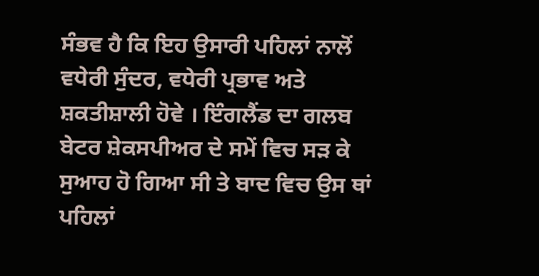ਸੰਭਵ ਹੈ ਕਿ ਇਹ ਉਸਾਰੀ ਪਹਿਲਾਂ ਨਾਲੋਂ ਵਧੇਰੀ ਸੁੰਦਰ, ਵਧੇਰੀ ਪ੍ਰਭਾਵ ਅਤੇ ਸ਼ਕਤੀਸ਼ਾਲੀ ਹੋਵੇ । ਇੰਗਲੈਂਡ ਦਾ ਗਲਬ ਬੇਟਰ ਸ਼ੇਕਸਪੀਅਰ ਦੇ ਸਮੇਂ ਵਿਚ ਸੜ ਕੇ ਸੁਆਹ ਹੋ ਗਿਆ ਸੀ ਤੇ ਬਾਦ ਵਿਚ ਉਸ ਥਾਂ ਪਹਿਲਾਂ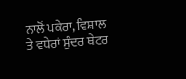ਨਾਲੋਂ ਪਕੇਰਾ, ਵਿਸ਼ਾਲ ਤੇ ਵਧੇਰਾਂ ਸੁੰਦਰ ਥੇਟਰ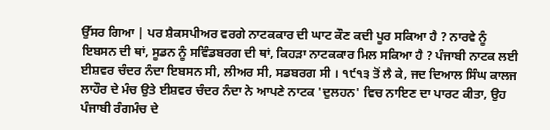ਉੱਸਰ ਗਿਆ | ਪਰ ਸ਼ੈਕਸਪੀਅਰ ਵਰਗੇ ਨਾਟਕਕਾਰ ਦੀ ਘਾਟ ਕੌਣ ਕਦੀ ਪੂਰ ਸਕਿਆ ਹੈ ? ਨਾਰਵੇ ਨੂੰ ਇਬਸਨ ਦੀ ਥਾਂ, ਸੂਡਨ ਨੂੰ ਸਵਿੰਡਬਰਗ ਦੀ ਥਾਂ, ਕਿਹੜਾ ਨਾਟਕਕਾਰ ਮਿਲ ਸਕਿਆ ਹੈ ? ਪੰਜਾਬੀ ਨਾਟਕ ਲਈ ਈਸ਼ਵਰ ਚੰਦਰ ਨੰਦਾ ਇਬਸਨ ਸੀ, ਲੀਅਰ ਸੀ, ਸਡਬਰਗ ਸੀ । ੧੯੧੩ ਤੋਂ ਲੈ ਕੇ, ਜਦ ਦਿਆਲ ਸਿੰਘ ਕਾਲਜ ਲਾਹੌਰ ਦੇ ਮੰਚ ਉਤੇ ਈਸ਼ਵਰ ਚੰਦਰ ਨੰਦਾ ਨੇ ਆਪਣੇ ਨਾਟਕ 'ਦੁਲਹਨ' ਵਿਚ ਨਾਇਣ ਦਾ ਪਾਰਟ ਕੀਤਾ, ਉਹ ਪੰਜਾਬੀ ਰੰਗਮੰਚ ਦੇ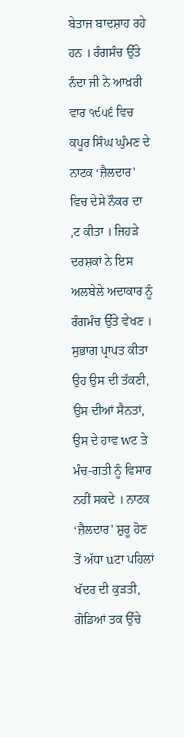ਬੇਤਾਜ ਬਾਦਸ਼ਾਹ ਰਹੇ ਹਨ । ਰੰਗਸੰਚ ਉੱਤੇ ਨੰਦਾ ਜੀ ਨੇ ਆਖ਼ਰੀ ਵਾਰ ੧੯੫੬ ਵਿਚ ਕਪੂਰ ਸਿੰਘ ਘੁੰਮਣ ਦੇ ਨਾਟਕ ‘ਜ਼ੈਲਦਾਰ' ਵਿਚ ਦੇਸੇ ਨੌਕਰ ਦਾ ,ਟ ਕੀਤਾ । ਜਿਹੜੇ ਦਰਸ਼ਕਾਂ ਨੇ ਇਸ ਅਲਬੇਲੇ ਅਦਾਕਾਰ ਨੂੰ ਰੰਗਮੰਚ ਉੱਤੇ ਵੇਖਣ । ਸੁਭਾਗ ਪ੍ਰਾਪਤ ਕੀਤਾ ਉਹ ਉਸ ਦੀ ਤੱਕਣੀ, ਉਸ ਦੀਆਂ ਸੈਨਤਾਂ, ਉਸ ਦੇ ਹਾਵ wਟ ਤੇ ਮੰਚ-ਗਤੀ ਨੂੰ ਵਿਸਾਰ ਨਹੀਂ ਸਕਦੇ । ਨਾਟਕ ‘ਜ਼ੈਲਦਾਰ' ਸ਼ੁਰੂ ਹੋਣ ਤੋਂ ਅੱਧਾ uਟਾ ਪਹਿਲਾਂ ਖੱਦਰ ਦੀ ਕੁੜਤੀ, ਗੋਡਿਆਂ ਤਕ ਉੱਚੇ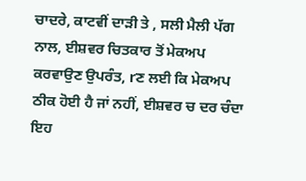ਚਾਦਰੇ, ਕਾਟਵੀਂ ਦਾੜੀ ਤੇ , ਸਲੀ ਮੈਲੀ ਪੱਗ ਨਾਲ, ਈਸ਼ਵਰ ਚਿਤਕਾਰ ਤੋਂ ਮੇਕਅਪ ਕਰਵਾਉਣ ਉਪਰੰਤ, rਣ ਲਈ ਕਿ ਮੇਕਅਪ ਠੀਕ ਹੋਈ ਹੈ ਜਾਂ ਨਹੀਂ, ਈਸ਼ਵਰ ਚ ਦਰ ਚੰਦਾ ਇਹ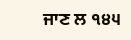ਜਾਣ ਲ ੧੪੫